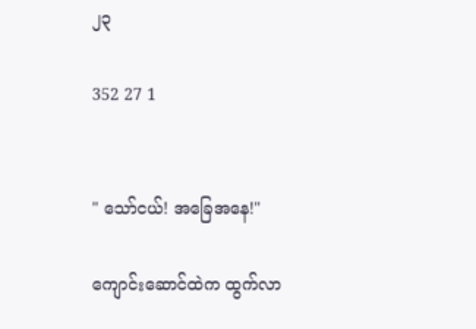၂၃

352 27 1


" သော်ငယ်! အခြေအနေ!"

ကျောင်းဆောင်ထဲက ထွက်လာ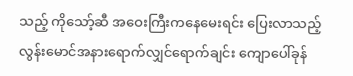သည့် ကိုသော့်ဆီ အဝေးကြီးကနေမေးရင်း ပြေးလာသည့် လွန်းမောင်အနားရောက်လျှင်ရောက်ချင်း ကျောပေါ်ခုန်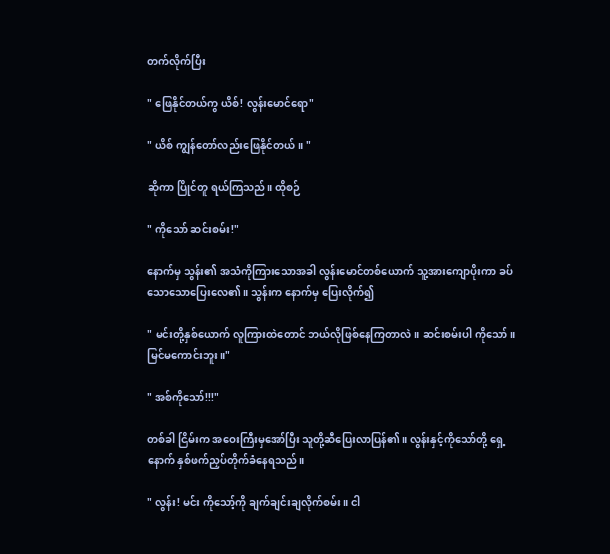တက်လိုက်ပြီး

" ဖြေနိုင်တယ်ကွ ယိစ်! လွန်းမောင်ရော"

" ယိစ် ကျွန်တော်လည်းဖြေနိုင်တယ်။ "

ဆိုကာ ပြိုင်တူ ရယ်ကြသည်။ ထိုစဉ်

" ကိုသော် ဆင်းစမ်း!"

နောက်မှ သွန်း၏ အသံကိုကြားသောအခါ လွန်းမောင်တစ်ယောက် သူ့အားကျောပိုးကာ ခပ်သောသောပြေးလေ၏။ သွန်းက နောက်မှ ပြေးလိုက်၍

" မင်းတို့နှစ်ယောက် လူကြားထဲတောင် ဘယ်လိုဖြစ်နေကြတာလဲ။ ဆင်းစမ်းပါ ကိုသော်။ မြင်မကောင်းဘူး။"

" အစ်ကိုသော်!!!"

တစ်ခါ ငြိမ်းက အဝေးကြီးမှအော်ပြီး သူတို့ဆီပြေးလာပြန်၏။ လွန်းနှင့်ကိုသော်တို့ ရှေ့ နောက် နှစ်ဖက်ညှပ်တိုက်ခံနေရသည်။

" လွန်း! မင်း ကိုသော့်ကို ချက်ချင်းချလိုက်စမ်း။ ငါ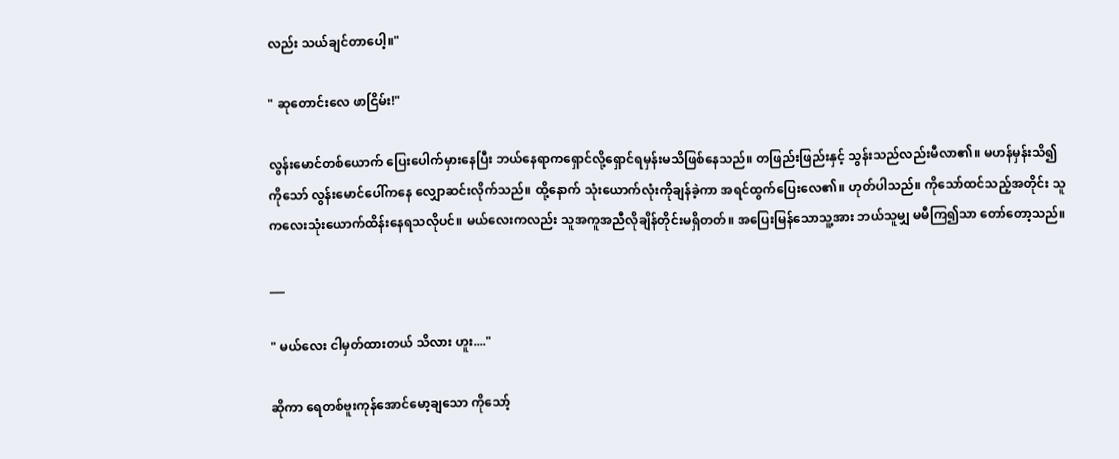လည်း သယ်ချင်တာပေါ့။"

" ဆုတောင်းလေ ဖာငြိမ်း!"

လွန်းမောင်တစ်ယောက် ပြေးပေါက်မှားနေပြီး ဘယ်နေရာကရှောင်လို့ရှောင်ရမှန်းမသိဖြစ်နေသည်။ တဖြည်းဖြည်းနှင့် သွန်းသည်လည်းမီလာ၏။ မဟန်မှန်းသိ၍ ကိုသော် လွန်းမောင်ပေါ်ကနေ လျှောဆင်းလိုက်သည်။ ထို့နောက် သုံးယောက်လုံးကိုချန်ခဲ့ကာ အရင်ထွက်ပြေးလေ၏။ ဟုတ်ပါသည်။ ကိုသော်ထင်သည့်အတိုင်း သူ ကလေးသုံးယောက်ထိန်းနေရသလိုပင်။ မယ်လေးကလည်း သူအကူအညီလိုချိန်တိုင်းမရှိတတ်။ အပြေးမြန်သောသူ့အား ဘယ်သူမျှ မမီကြ၍သာ တော်တော့သည်။

___

" မယ်လေး ငါမှတ်ထားတယ် သိလား ဟူး...."

ဆိုကာ ရေတစ်ဗူးကုန်အောင်မော့ချသော ကိုသော့်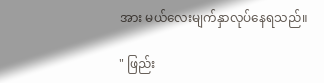အား မယ်လေးမျက်နှာလုပ်နေရသည်။

" ဖြည်း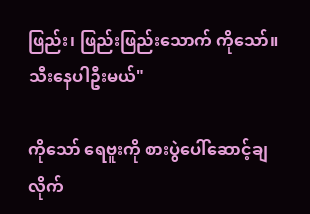ဖြည်း၊ ဖြည်းဖြည်းသောက် ကိုသော်။ သီးနေပါဦးမယ်"

ကိုသော် ရေဗူးကို စားပွဲပေါ်ဆောင့်ချလိုက်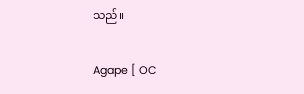သည်။

Agape [ OC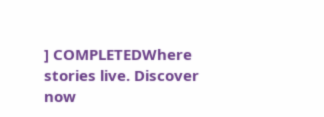] COMPLETEDWhere stories live. Discover now